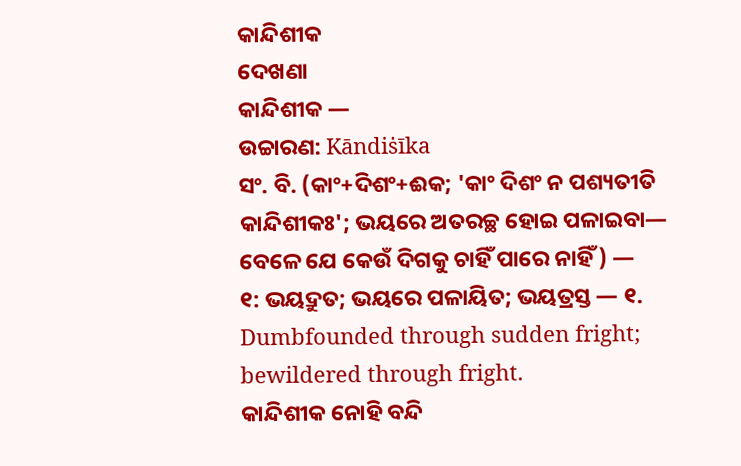କାନ୍ଦିଶୀକ
ଦେଖଣା
କାନ୍ଦିଶୀକ —
ଉଚ୍ଚାରଣ: Kāndiṡīka
ସଂ. ବି. (କାଂ+ଦିଶଂ+ଈକ; 'କାଂ ଦିଶଂ ନ ପଶ୍ୟତୀତି କାନ୍ଦିଶୀକଃ'; ଭୟରେ ଅତରଚ୍ଛ ହୋଇ ପଳାଇବା— ବେଳେ ଯେ କେଉଁ ଦିଗକୁ ଚାହିଁ ପାରେ ନାହିଁ) —
୧: ଭୟଦ୍ରୁତ; ଭୟରେ ପଳାୟିତ; ଭୟତ୍ରସ୍ତ — ୧. Dumbfounded through sudden fright; bewildered through fright.
କାନ୍ଦିଶୀକ ନୋହି ବନ୍ଦି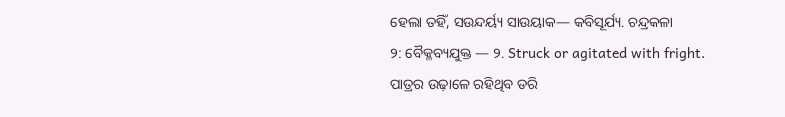ହେଲା ତହିଁ, ସଉନ୍ଦର୍ୟ୍ୟ ସାଉୟାକ— କବିସୂର୍ଯ୍ୟ. ଚନ୍ଦ୍ରକଳା
୨: ବୈକ୍ଳବ୍ୟଯୁକ୍ତ — ୨. Struck or agitated with fright.
ପାତ୍ରର ଉଢ଼ାଳେ ରହିଥିବ ଡରି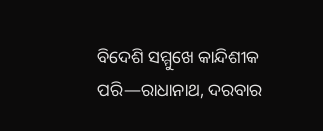ବିଦେଶି ସମ୍ମୁଖେ କାନ୍ଦିଶୀକ ପରି—ରାଧାନାଥ, ଦରବାର